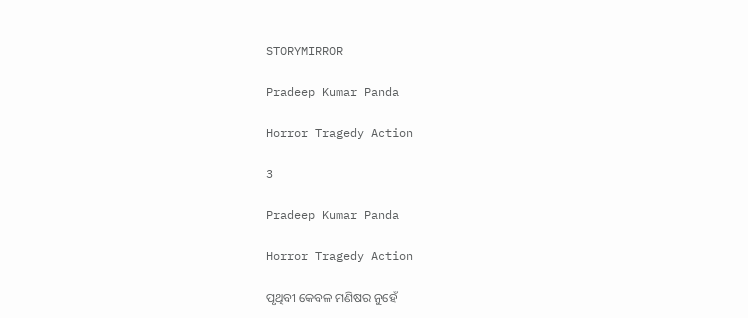STORYMIRROR

Pradeep Kumar Panda

Horror Tragedy Action

3

Pradeep Kumar Panda

Horror Tragedy Action

ପୃଥିବୀ କେବଳ ମଣିଷର ନୁହେଁ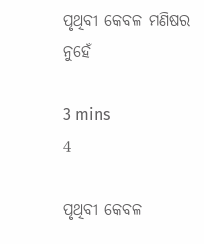ପୃଥିବୀ କେବଳ ମଣିଷର ନୁହେଁ

3 mins
4

ପୃଥିବୀ କେବଳ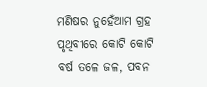ମଣିଷର ନୁହେଁଆମ ଗ୍ରହ ପୃଥିବୀରେ କୋଟି କୋଟି ବର୍ଷ ତଳେ ଜଳ, ପବନ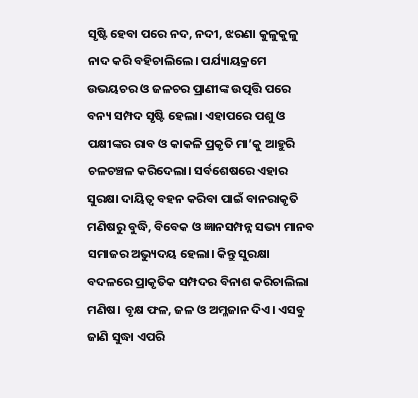ସୃଷ୍ଟି ହେବା ପରେ ନଦ, ନଦୀ, ଝରଣା କୁଳୁକୁଳୁ ନାଦ କରି ବହିଚାଲିଲେ। ପର୍ଯ୍ୟାୟକ୍ରମେ ଉଭୟଚର ଓ ଜଳଚର ପ୍ରାଣୀଙ୍କ ଉତ୍ପତ୍ତି ପରେ ବନ୍ୟ ସମ୍ପଦ ସୃଷ୍ଟି ହେଲା। ଏହାପରେ ପଶୁ ଓ ପକ୍ଷୀଙ୍କର ରାବ ଓ କାକଳି ପ୍ରକୃତି ମା’କୁ ଆହୁରି ଚଳଚଞ୍ଚଳ କରିଦେଲା। ସର୍ବଶେଷରେ ଏହାର ସୁରକ୍ଷା ଦାୟିତ୍ୱ ବହନ କରିବା ପାଇଁ ବାନରାକୃତି ମଣିଷରୁ ବୁଦ୍ଧି, ବିବେକ ଓ ଜ୍ଞାନସମ୍ପନ୍ନ ସଭ୍ୟ ମାନବ ସମାଜର ଅଭ୍ୟୁଦୟ ହେଲା। କିନ୍ତୁ ସୁରକ୍ଷା ବଦଳରେ ପ୍ରାକୃତିକ ସମ୍ପଦର ବିନାଶ କରିଚାଲିଲା ମଣିଷ। ବୃକ୍ଷ ଫଳ, ଜଳ ଓ ଅମ୍ଳଜାନ ଦିଏ। ଏସବୁ ଜାଣି ସୁଦ୍ଧା ଏପରି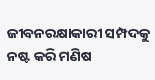ଜୀବନରକ୍ଷାକାରୀ ସମ୍ପଦକୁ ନଷ୍ଟ କରି ମଣିଷ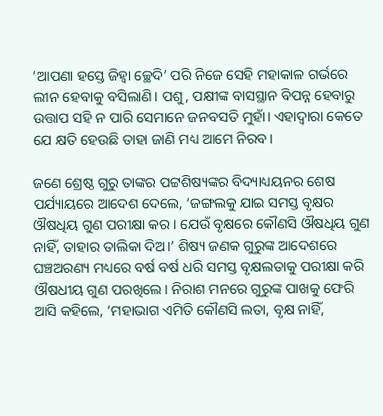‘ଆପଣା ହସ୍ତେ ଜିହ୍ୱା ଚ୍ଛେଦି’ ପରି ନିଜେ ସେହି ମହାକାଳ ଗର୍ଭରେ ଲୀନ ହେବାକୁ ବସିଲାଣି। ପଶୁ, ପକ୍ଷୀଙ୍କ ବାସସ୍ଥାନ ବିପନ୍ନ ହେବାରୁ ଉତ୍ତାପ ସହି ନ ପାରି ସେମାନେ ଜନବସତି ମୁହାଁ। ଏହାଦ୍ୱାରା କେତେ ଯେ କ୍ଷତି ହେଉଛି ତାହା ଜାଣି ମଧ୍ୟ ଆମେ ନିରବ।

ଜଣେ ଶ୍ରେଷ୍ଠ ଗୁରୁ ତାଙ୍କର ପଟ୍ଟଶିଷ୍ୟଙ୍କର ବିଦ୍ୟାଧ୍ୟୟନର ଶେଷ ପର୍ଯ୍ୟାୟରେ ଆଦେଶ ଦେଲେ, ‘ଜଙ୍ଗଲକୁ ଯାଇ ସମସ୍ତ ବୃକ୍ଷର ଔଷଧିୟ ଗୁଣ ପରୀକ୍ଷା କର। ଯେଉଁ ବୃକ୍ଷରେ କୌଣସି ଔଷଧିୟ ଗୁଣ ନାହିଁ, ତାହାର ତାଲିକା ଦିଅ।’ ଶିଷ୍ୟ ଜଣକ ଗୁରୁଙ୍କ ଆଦେଶରେ ଘଞ୍ଚଅରଣ୍ୟ ମଧ୍ୟରେ ବର୍ଷ ବର୍ଷ ଧରି ସମସ୍ତ ବୃକ୍ଷଲତାକୁ ପରୀକ୍ଷା କରି ଔଷଧୀୟ ଗୁଣ ପରଖିଲେ। ନିରାଶ ମନରେ ଗୁରୁଙ୍କ ପାଖକୁ ଫେରି ଆସି କହିଲେ, ‘ମହାଭାଗ ଏମିତି କୌଣସି ଲତା, ବୃକ୍ଷ ନାହିଁ,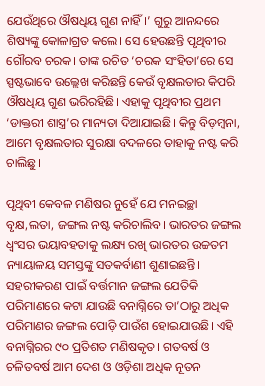ଯେଉଁଥିରେ ଔଷଧିୟ ଗୁଣ ନାହିଁ।’ ଗୁରୁ ଆନନ୍ଦରେ ଶିଷ୍ୟଙ୍କୁ କୋଳାଗ୍ରତ କଲେ। ସେ ହେଉଛନ୍ତି ପୃଥିବୀର ଗୌରବ ଚରକ। ତାଙ୍କ ରଚିତ ‘ଚରକ ସଂହିତା’ରେ ସେ ସ୍ପଷ୍ଟଭାବେ ଉଲ୍ଲେଖ କରିଛନ୍ତି କେଉଁ ବୃକ୍ଷଲତାର କିପରି ଔଷଧିୟ ଗୁଣ ଭରିରହିଛି। ଏହାକୁ ପୃଥିବୀର ପ୍ରଥମ ‘ଡାକ୍ତରୀ ଶାସ୍ତ୍ର’ର ମାନ୍ୟତା ଦିଆଯାଇଛି। କିନ୍ତୁ ବିଡ଼ମ୍ବନା, ଆମେ ବୃକ୍ଷଲତାର ସୁରକ୍ଷା ବଦଳରେ ତାହାକୁ ନଷ୍ଟ କରି ଚାଲିଛୁ।

ପୃଥିବୀ କେବଳ ମଣିଷର ନୁହେଁ ଯେ ମନଇଚ୍ଛା ବୃକ୍ଷ,ଲତା, ଜଙ୍ଗଲ ନଷ୍ଟ କରିଚାଲିବ। ଭାରତର ଜଙ୍ଗଲ ଧ୍ୱଂସର ଭୟାବହତାକୁ ଲକ୍ଷ୍ୟ ରଖି ଭାରତର ଉଚ୍ଚତମ ନ୍ୟାୟାଳୟ ସମସ୍ତଙ୍କୁ ସତକର୍ବାଣୀ ଶୁଣାଇଛନ୍ତି। ସହରୀକରଣ ପାଇଁ ବର୍ତ୍ତମାନ ଜଙ୍ଗଲ ଯେତିକି ପରିମାଣରେ କଟା ଯାଉଛି ବନାଗ୍ନିରେ ତା’ଠାରୁ ଅଧିକ ପରିମାଣର ଜଙ୍ଗଲ ପୋଡ଼ି ପାଉଁଶ ହୋଇଯାଉଛି। ଏହି ବନାଗ୍ନିରର ୯୦ ପ୍ରତିଶତ ମଣିଷକୃତ। ଗତବର୍ଷ ଓ ଚଳିତବର୍ଷ ଆମ ଦେଶ ଓ ଓଡ଼ିଶା ଅଧିକ ନୂତନ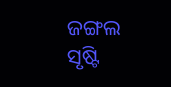ଜଙ୍ଗଲ ସୃଷ୍ଟି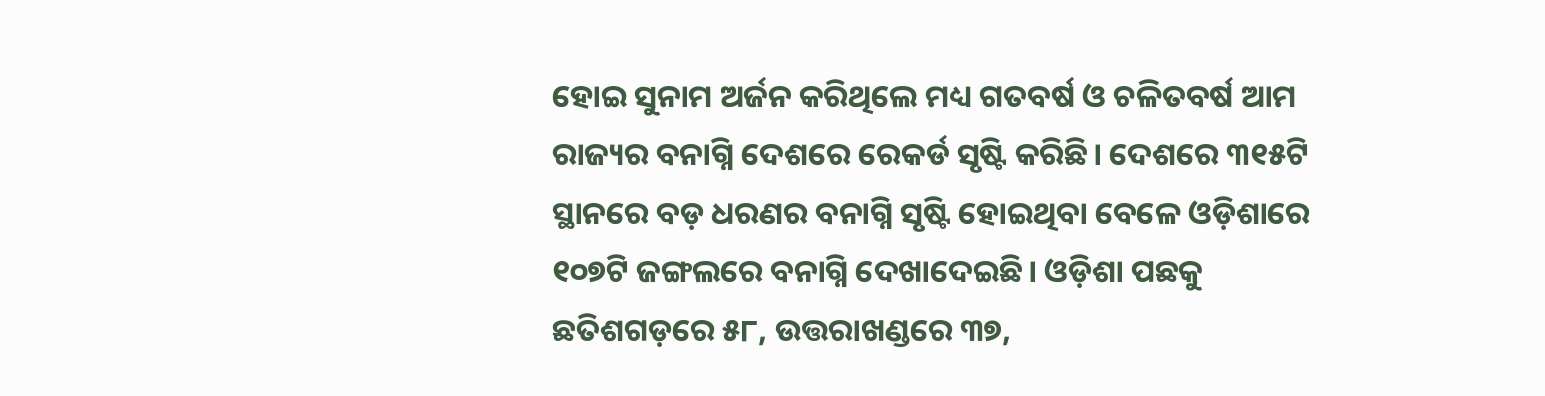ହୋଇ ସୁନାମ ଅର୍ଜନ କରିଥିଲେ ମଧ୍ୟ ଗତବର୍ଷ ଓ ଚଳିତବର୍ଷ ଆମ ରାଜ୍ୟର ବନାଗ୍ନି ଦେଶରେ ରେକର୍ଡ ସୃଷ୍ଟି କରିଛି। ଦେଶରେ ୩୧୫ଟି ସ୍ଥାନରେ ବଡ଼ ଧରଣର ବନାଗ୍ନି ସୃଷ୍ଟି ହୋଇଥିବା ବେଳେ ଓଡ଼ିଶାରେ ୧୦୭ଟି ଜଙ୍ଗଲରେ ବନାଗ୍ନି ଦେଖାଦେଇଛି। ଓଡ଼ିଶା ପଛକୁ ଛତିଶଗଡ଼ରେ ୫୮, ଉତ୍ତରାଖଣ୍ଡରେ ୩୭,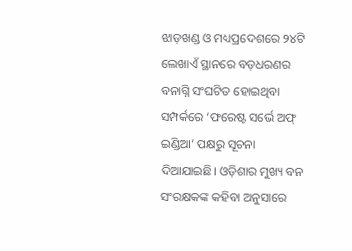ଝାଡ଼ଖଣ୍ଡ ଓ ମଧ୍ୟପ୍ରଦେଶରେ ୨୪ଟି ଲେଖାଏଁ ସ୍ଥାନରେ ବଡ଼ଧରଣର ବନାଗ୍ନି ସଂଘଟିତ ହୋଇଥିବା ସମ୍ପର୍କରେ ‘ଫରେଷ୍ଟ ସର୍ଭେ ଅଫ୍‌‌ ଇଣ୍ଡିଆ’ ପକ୍ଷରୁ ସୂଚନା ଦିଆଯାଇଛି। ଓଡ଼ିଶାର ମୁଖ୍ୟ ବନ ସଂରକ୍ଷକଙ୍କ କହିବା ଅନୁସାରେ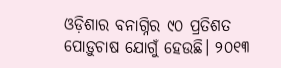ଓଡ଼ିଶାର ବନାଗ୍ନିର ୯୦ ପ୍ରତିଶତ ପୋଡ଼ୁଚାଷ ଯୋଗୁଁ ହେଉଛି। ୨୦୧୩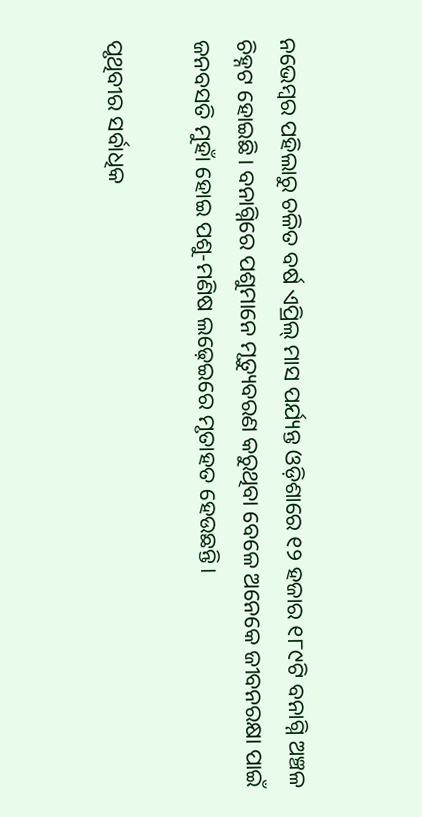ନଭେମ୍ୱର ପହିଲାରୁ ଚଳିତ ବର୍ଷ ଏପ୍ରିଲ୍‌‌ ମାସ ପର୍ଯ୍ୟନ୍ତ ଓଡ଼ିଶାରେ ୧୨ ହଜାର ୧୮୯ଟି ବନାଗ୍ନି ଅଞ୍ଚଳ ଚିହ୍ନଟ ହୋଇଛି। ବନାଗ୍ନିରେ ପଶୁମାନେ ମୃତ୍ୟୁବରଣ କରୁଥିବା ବେଳେ ଅନେକେ ଜୀବନରକ୍ଷା ପାଇଁ ଜନବସତି ମୁହାଁ ହୋଇ ପଶୁ-ମଣିଷ ଲଢ଼େଇରେ ମୃତାହତ ହେଉଛନ୍ତି।

ପୃଥିବୀର ସର୍ବାଧିକ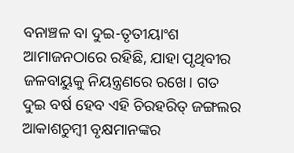ବନାଞ୍ଚଳ ବା ଦୁଇ-ତୃତୀୟାଂଶ ଆମାଜନଠାରେ ରହିଛି, ଯାହା ପୃଥିବୀର ଜଳବାୟୁକୁ ନିୟନ୍ତ୍ରଣରେ ରଖେ। ଗତ ଦୁଇ ବର୍ଷ ହେବ ଏହି ଚିରହରିତ୍‌‌ ଜଙ୍ଗଲର ଆକାଶଚୁମ୍ୱୀ ବୃକ୍ଷମାନଙ୍କର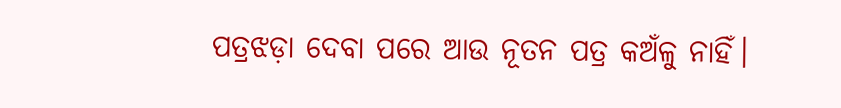ପତ୍ରଝଡ଼ା ଦେବା ପରେ ଆଉ ନୂତନ ପତ୍ର କଅଁଳୁ ନାହିଁ।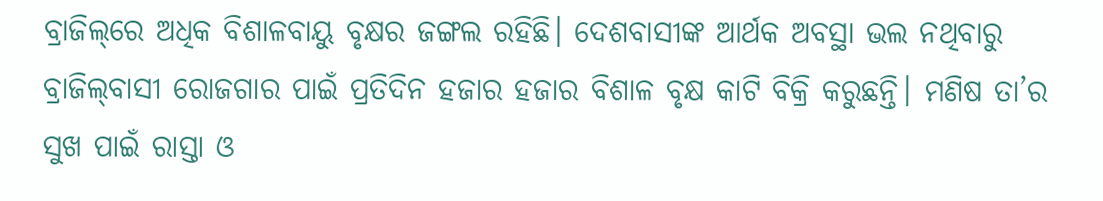ବ୍ରାଜିଲ୍‌‌ରେ ଅଧିକ ବିଶାଳବାୟୁ ବୃକ୍ଷର ଜଙ୍ଗଲ ରହିଛି। ଦେଶବାସୀଙ୍କ ଆର୍ଥକ ଅବସ୍ଥା ଭଲ ନଥିବାରୁ ବ୍ରାଜିଲ୍‌‌ବାସୀ ରୋଜଗାର ପାଇଁ ପ୍ରତିଦିନ ହଜାର ହଜାର ବିଶାଳ ବୃକ୍ଷ କାଟି ବିକ୍ରି କରୁଛନ୍ତି। ମଣିଷ ତା’ର ସୁଖ ପାଇଁ ରାସ୍ତା ଓ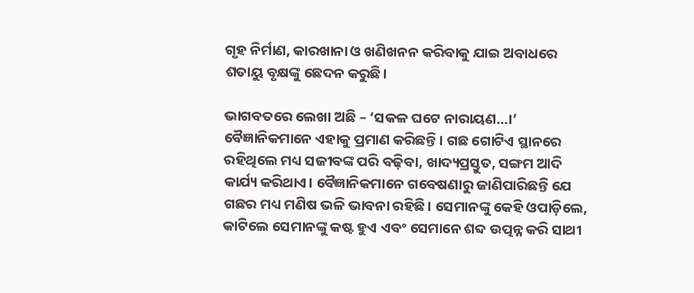ଗୃହ ନିର୍ମାଣ, କାରଖାନା ଓ ଖଣିଖନନ କରିବାକୁ ଯାଇ ଅବାଧରେ ଶତାୟୁ ବୃକ୍ଷଙ୍କୁ ଛେଦନ କରୁଛି।

ଭାଗବତରେ ଲେଖା ଅଛି – ‘ସକଳ ଘଟେ ନାରାୟଣ…।’ ବୈଜ୍ଞାନିକମାନେ ଏହାକୁ ପ୍ରମାଣ କରିଛନ୍ତି। ଗଛ ଗୋଟିଏ ସ୍ଥାନରେ ରହିଥିଲେ ମଧ୍ୟ ସଜୀବଙ୍କ ପରି ବଢ଼ିବା, ଖାଦ୍ୟପ୍ରସ୍ତୁତ, ସଙ୍ଗମ ଆଦି କାର୍ଯ୍ୟ କରିଥାଏ। ବୈଜ୍ଞାନିକମାନେ ଗବେଷଣାରୁ ଜାଣିପାରିଛନ୍ତି ଯେ ଗଛର ମଧ୍ୟ ମଣିଷ ଭଳି ଭାବନା ରହିଛି। ସେମାନଙ୍କୁ କେହି ଓପାଡ଼ିଲେ, କାଟିଲେ ସେମାନଙ୍କୁ କଷ୍ଟ ହୁଏ ଏବଂ ସେମାନେ ଶବ୍ଦ ଉତ୍ପନ୍ନ କରି ସାଥୀ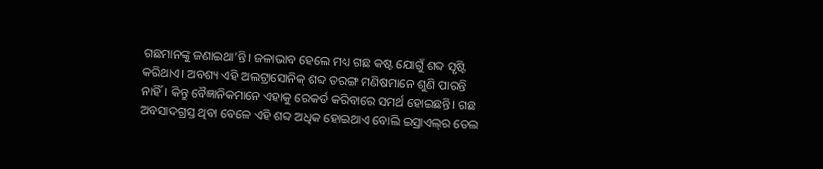ଗଛମାନଙ୍କୁ ଜଣାଇଥା’ନ୍ତି। ଜଳାଭାବ ହେଲେ ମଧ୍ୟ ଗଛ କଷ୍ଟ ଯୋଗୁଁ ଶବ୍ଦ ସୃଷ୍ଟି କରିଥାଏ। ଅବଶ୍ୟ ଏହି ଅଲଟ୍ରାସୋନିକ୍‌‌ ଶବ୍ଦ ତରଙ୍ଗ ମଣିଷମାନେ ଶୁଣି ପାରନ୍ତି ନାହିଁ। କିନ୍ତୁ ବୈଜ୍ଞାନିକମାନେ ଏହାକୁ ରେକର୍ଡ କରିବାରେ ସମର୍ଥ ହୋଇଛନ୍ତି। ଗଛ ଅବସାଦଗ୍ରସ୍ତ ଥିବା ବେଳେ ଏହି ଶବ୍ଦ ଅଧିକ ହୋଇଥାଏ ବୋଲି ଇସ୍ରାଏଲ୍‌‌ର ତେଲ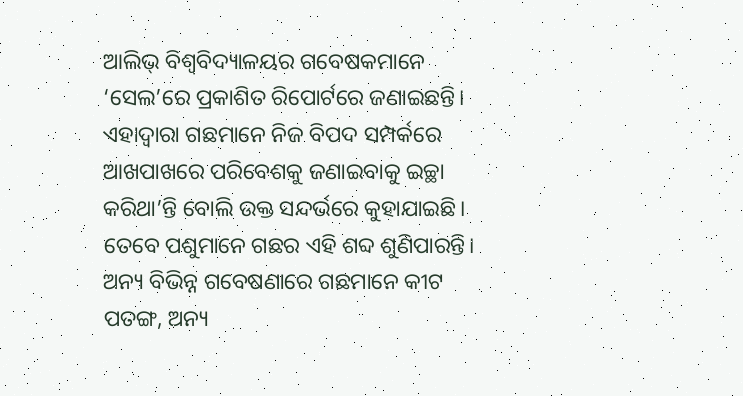ଆଲିଭ୍‌‌ ବିଶ୍ୱବିଦ୍ୟାଳୟର ଗବେଷକମାନେ ‘ସେଲ’ରେ ପ୍ରକାଶିତ ରିପୋର୍ଟରେ ଜଣାଇଛନ୍ତି। ଏହାଦ୍ୱାରା ଗଛମାନେ ନିଜ ବିପଦ ସମ୍ପର୍କରେ ଆଖପାଖରେ ପରିବେଶକୁ ଜଣାଇବାକୁ ଇଚ୍ଛା କରିଥା’ନ୍ତି ବୋଲି ଉକ୍ତ ସନ୍ଦର୍ଭରେ କୁହାଯାଇଛି। ତେବେ ପଶୁମାନେ ଗଛର ଏହି ଶବ୍ଦ ଶୁଣିପାରନ୍ତି। ଅନ୍ୟ ବିଭିନ୍ନ ଗବେଷଣାରେ ଗଛମାନେ କୀଟ ପତଙ୍ଗ, ଅନ୍ୟ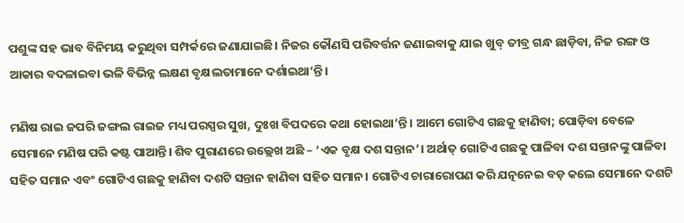ପଶୁଙ୍କ ସହ ଭାବ ବିନିମୟ କରୁଥିବା ସମ୍ପର୍କରେ ଜଣାଯାଇଛି। ନିଜର କୌଣସି ପରିବର୍ତ୍ତନ ଜଣାଇବାକୁ ଯାଇ ଖୁବ୍‌‌ ତୀବ୍ର ଗନ୍ଧ ଛାଡ଼ିବା, ନିଜ ରଙ୍ଗ ଓ ଆକାର ବଦଳାଇବା ଭଳି ବିଭିନ୍ନ ଲକ୍ଷଣ ବୃକ୍ଷଲତାମାନେ ଦର୍ଶାଇଥା’ନ୍ତି।

ମଣିଷ ରାଇ ଜପରି ଜଙ୍ଗଲ ରାଇଜ ମଧ୍ୟ ପରସ୍ପର ସୁଖ, ଦୁଃଖ ବିପଦରେ କଥା ହୋଇଥା’ନ୍ତି। ଆମେ ଗୋଟିଏ ଗଛକୁ ହାଣିବା; ପୋଡ଼ିବା ବେଳେ ସେମାନେ ମଣିଷ ପରି କଷ୍ଟ ପାଆନ୍ତି। ଶିବ ପୁରାଣରେ ଉଲ୍ଲେଖ ଅଛି – ‘ଏକ ବୃକ୍ଷ ଦଶ ସନ୍ତାନ’। ଅର୍ଥାତ୍‌‌ ଗୋଟିଏ ଗଛକୁ ପାଳିବା ଦଶ ସନ୍ତାନଙ୍କୁ ପାଳିବା ସହିତ ସମାନ ଏବଂ ଗୋଟିଏ ଗଛକୁ ହାଣିବା ଦଶଟି ସନ୍ତାନ ହାଣିବା ସହିତ ସମାନ। ଗୋଟିଏ ଚାରାରୋପଣ କରି ଯତ୍ନନେଇ ବଡ଼ କଲେ ସେମାନେ ଦଶଟି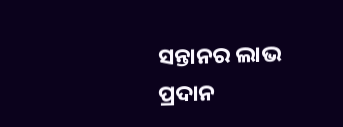ସନ୍ତାନର ଲାଭ ପ୍ରଦାନ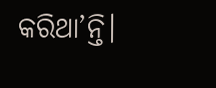କରିଥା’ନ୍ତି।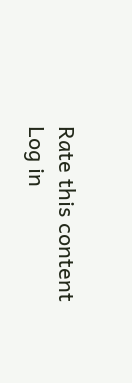Rate this content
Log in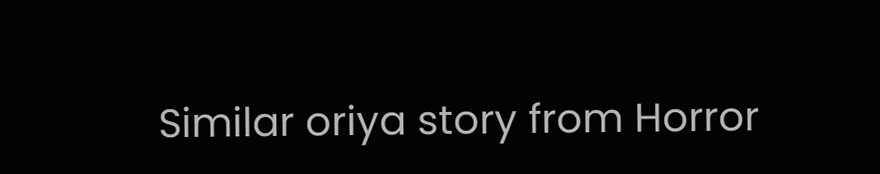Similar oriya story from Horror